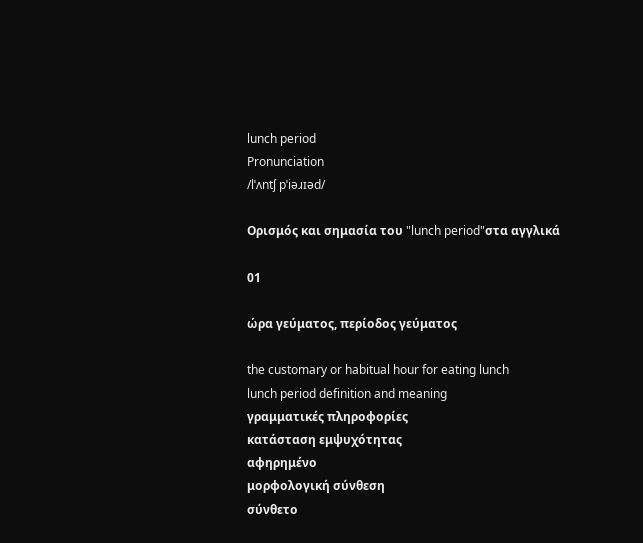lunch period
Pronunciation
/lˈʌntʃ pˈiəɹɪəd/

Ορισμός και σημασία του "lunch period"στα αγγλικά

01

ώρα γεύματος, περίοδος γεύματος

the customary or habitual hour for eating lunch
lunch period definition and meaning
γραμματικές πληροφορίες
κατάσταση εμψυχότητας
αφηρημένο
μορφολογική σύνθεση
σύνθετο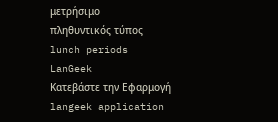μετρήσιμο
πληθυντικός τύπος
lunch periods
LanGeek
Κατεβάστε την Εφαρμογή
langeek application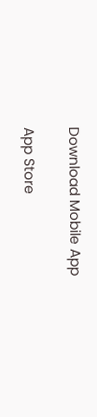Download Mobile App

App Store